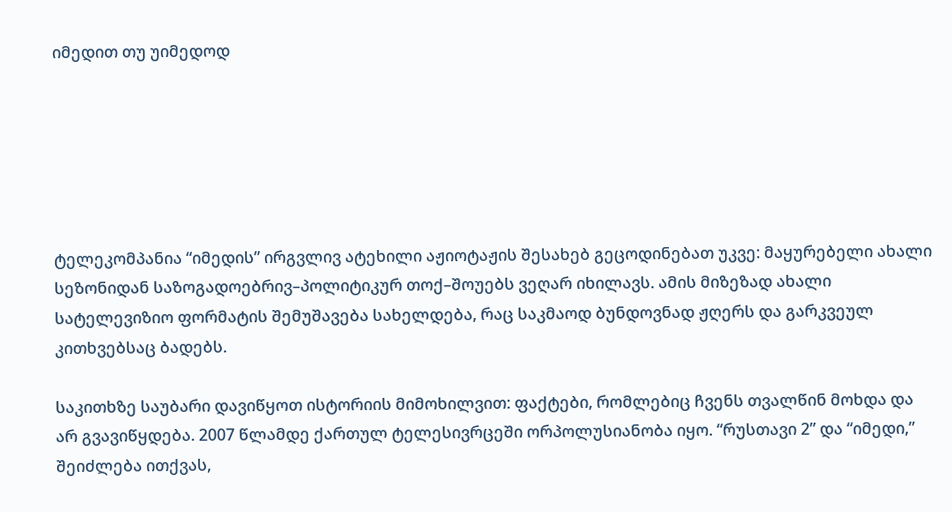იმედით თუ უიმედოდ






ტელეკომპანია “იმედის” ირგვლივ ატეხილი აჟიოტაჟის შესახებ გეცოდინებათ უკვე: მაყურებელი ახალი სეზონიდან საზოგადოებრივ–პოლიტიკურ თოქ–შოუებს ვეღარ იხილავს. ამის მიზეზად ახალი სატელევიზიო ფორმატის შემუშავება სახელდება, რაც საკმაოდ ბუნდოვნად ჟღერს და გარკვეულ კითხვებსაც ბადებს.

საკითხზე საუბარი დავიწყოთ ისტორიის მიმოხილვით: ფაქტები, რომლებიც ჩვენს თვალწინ მოხდა და არ გვავიწყდება. 2007 წლამდე ქართულ ტელესივრცეში ორპოლუსიანობა იყო. “რუსთავი 2” და “იმედი,” შეიძლება ითქვას,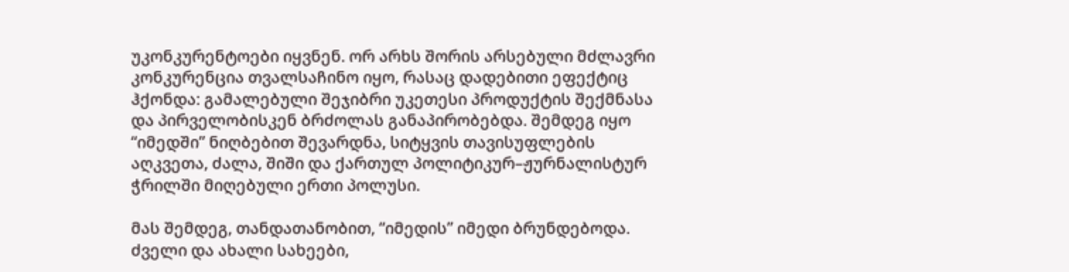უკონკურენტოები იყვნენ. ორ არხს შორის არსებული მძლავრი კონკურენცია თვალსაჩინო იყო, რასაც დადებითი ეფექტიც ჰქონდა: გამალებული შეჯიბრი უკეთესი პროდუქტის შექმნასა და პირველობისკენ ბრძოლას განაპირობებდა. შემდეგ იყო “იმედში” ნიღბებით შევარდნა, სიტყვის თავისუფლების აღკვეთა, ძალა, შიში და ქართულ პოლიტიკურ–ჟურნალისტურ ჭრილში მიღებული ერთი პოლუსი.

მას შემდეგ, თანდათანობით, “იმედის” იმედი ბრუნდებოდა. ძველი და ახალი სახეები,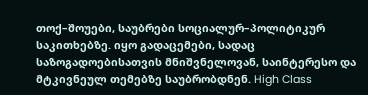თოქ–შოუები, საუბრები სოციალურ–პოლიტიკურ საკითხებზე. იყო გადაცემები, სადაც საზოგადოებისათვის მნიშვნელოვან, საინტერესო და მტკივნეულ თემებზე საუბრობდნენ. High Class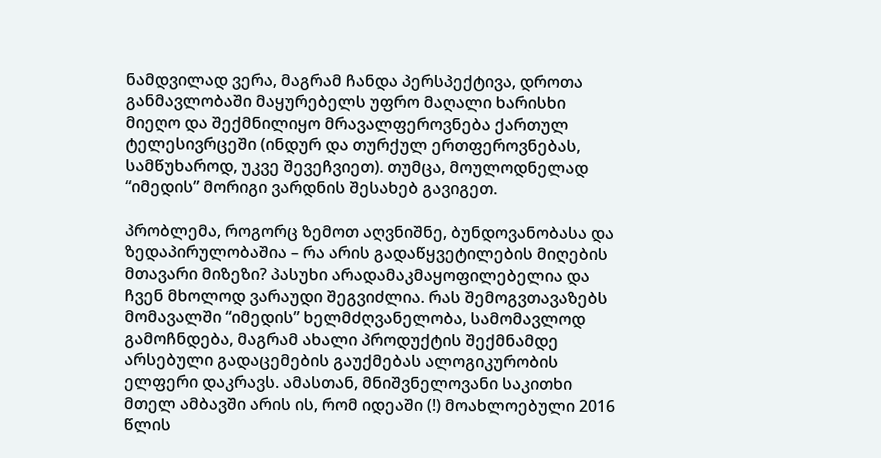ნამდვილად ვერა, მაგრამ ჩანდა პერსპექტივა, დროთა განმავლობაში მაყურებელს უფრო მაღალი ხარისხი მიეღო და შექმნილიყო მრავალფეროვნება ქართულ ტელესივრცეში (ინდურ და თურქულ ერთფეროვნებას, სამწუხაროდ, უკვე შევეჩვიეთ). თუმცა, მოულოდნელად “იმედის” მორიგი ვარდნის შესახებ გავიგეთ.

პრობლემა, როგორც ზემოთ აღვნიშნე, ბუნდოვანობასა და ზედაპირულობაშია – რა არის გადაწყვეტილების მიღების მთავარი მიზეზი? პასუხი არადამაკმაყოფილებელია და ჩვენ მხოლოდ ვარაუდი შეგვიძლია. რას შემოგვთავაზებს მომავალში “იმედის” ხელმძღვანელობა, სამომავლოდ გამოჩნდება, მაგრამ ახალი პროდუქტის შექმნამდე არსებული გადაცემების გაუქმებას ალოგიკურობის ელფერი დაკრავს. ამასთან, მნიშვნელოვანი საკითხი მთელ ამბავში არის ის, რომ იდეაში (!) მოახლოებული 2016 წლის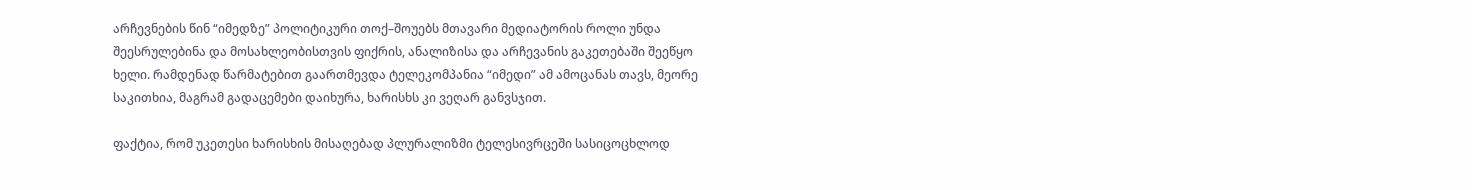არჩევნების წინ “იმედზე” პოლიტიკური თოქ–შოუებს მთავარი მედიატორის როლი უნდა შეესრულებინა და მოსახლეობისთვის ფიქრის, ანალიზისა და არჩევანის გაკეთებაში შეეწყო ხელი. რამდენად წარმატებით გაართმევდა ტელეკომპანია “იმედი” ამ ამოცანას თავს, მეორე საკითხია, მაგრამ გადაცემები დაიხურა, ხარისხს კი ვეღარ განვსჯით.

ფაქტია, რომ უკეთესი ხარისხის მისაღებად პლურალიზმი ტელესივრცეში სასიცოცხლოდ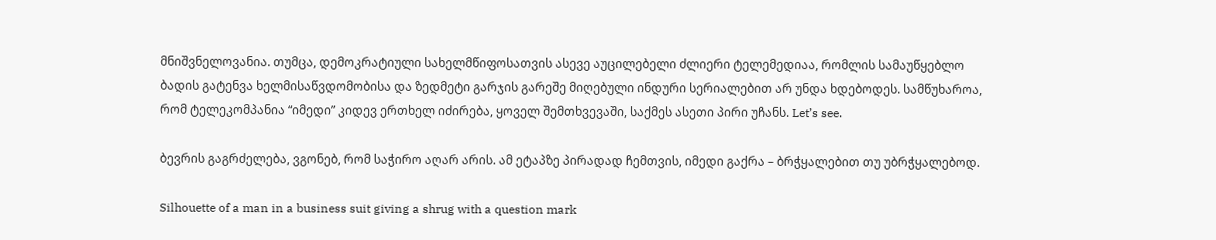მნიშვნელოვანია. თუმცა, დემოკრატიული სახელმწიფოსათვის ასევე აუცილებელი ძლიერი ტელემედიაა, რომლის სამაუწყებლო ბადის გატენვა ხელმისაწვდომობისა და ზედმეტი გარჯის გარეშე მიღებული ინდური სერიალებით არ უნდა ხდებოდეს. სამწუხაროა, რომ ტელეკომპანია “იმედი” კიდევ ერთხელ იძირება, ყოველ შემთხვევაში, საქმეს ასეთი პირი უჩანს. Let’s see.

ბევრის გაგრძელება, ვგონებ, რომ საჭირო აღარ არის. ამ ეტაპზე პირადად ჩემთვის, იმედი გაქრა – ბრჭყალებით თუ უბრჭყალებოდ.

Silhouette of a man in a business suit giving a shrug with a question mark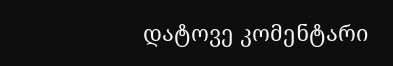დატოვე კომენტარი